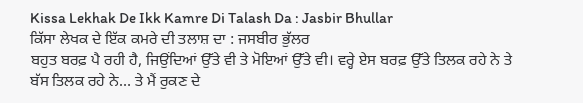Kissa Lekhak De Ikk Kamre Di Talash Da : Jasbir Bhullar
ਕਿੱਸਾ ਲੇਖਕ ਦੇ ਇੱਕ ਕਮਰੇ ਦੀ ਤਲਾਸ਼ ਦਾ : ਜਸਬੀਰ ਭੁੱਲਰ
ਬਹੁਤ ਬਰਫ਼ ਪੈ ਰਹੀ ਹੈ, ਜਿਉਂਦਿਆਂ ਉੱਤੇ ਵੀ ਤੇ ਮੋਇਆਂ ਉੱਤੇ ਵੀ। ਵਰ੍ਹੇ ਏਸ ਬਰਫ਼ ਉੱਤੇ ਤਿਲਕ ਰਹੇ ਨੇ ਤੇ ਬੱਸ ਤਿਲਕ ਰਹੇ ਨੇ… ਤੇ ਮੈਂ ਰੁਕਣ ਦੇ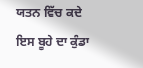ਯਤਨ ਵਿੱਚ ਕਦੇ ਇਸ ਬੂਹੇ ਦਾ ਕੁੰਡਾ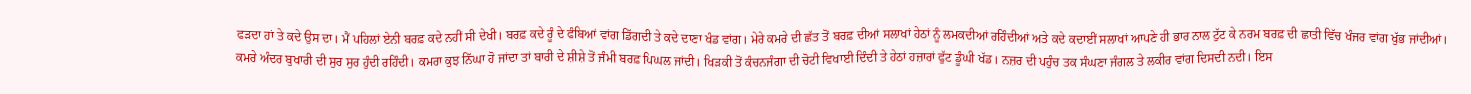ਫੜਦਾ ਹਾਂ ਤੇ ਕਦੇ ਉਸ ਦਾ। ਮੈਂ ਪਹਿਲਾਂ ਏਨੀ ਬਰਫ਼ ਕਦੇ ਨਹੀਂ ਸੀ ਦੇਖੀ। ਬਰਫ਼ ਕਦੇ ਰੂੰ ਦੇ ਫੰਬਿਆਂ ਵਾਂਗ ਡਿੱਗਦੀ ਤੇ ਕਦੇ ਦਾਣਾ ਖੰਡ ਵਾਂਗ। ਮੇਰੇ ਕਮਰੇ ਦੀ ਛੱਤ ਤੋਂ ਬਰਫ਼ ਦੀਆਂ ਸਲਾਖਾਂ ਹੇਠਾਂ ਨੂੰ ਲਮਕਦੀਆਂ ਰਹਿੰਦੀਆਂ ਅਤੇ ਕਦੇ ਕਦਾਈਂ ਸਲਾਖਾਂ ਆਪਣੇ ਹੀ ਭਾਰ ਨਾਲ ਟੁੱਟ ਕੇ ਨਰਮ ਬਰਫ਼ ਦੀ ਛਾਤੀ ਵਿੱਚ ਖੰਜਰ ਵਾਂਗ ਖੁੱਭ ਜਾਂਦੀਆਂ।
ਕਮਰੇ ਅੰਦਰ ਬੁਖਾਰੀ ਦੀ ਸੁਰ ਸੁਰ ਹੁੰਦੀ ਰਹਿੰਦੀ। ਕਮਰਾ ਕੁਝ ਨਿੱਘਾ ਹੋ ਜਾਂਦਾ ਤਾਂ ਬਾਰੀ ਦੇ ਸ਼ੀਸ਼ੇ ਤੋਂ ਜੰਮੀ ਬਰਫ਼ ਪਿਘਲ ਜਾਂਦੀ। ਖਿੜਕੀ ਤੋਂ ਕੰਚਨਜੰਗਾ ਦੀ ਚੋਟੀ ਵਿਖਾਈ ਦਿੰਦੀ ਤੇ ਹੇਠਾਂ ਹਜ਼ਾਰਾਂ ਫੁੱਟ ਡੂੰਘੀ ਖੱਡ। ਨਜ਼ਰ ਦੀ ਪਹੁੰਚ ਤਕ ਸੰਘਣਾ ਜੰਗਲ ਤੇ ਲਕੀਰ ਵਾਂਗ ਦਿਸਦੀ ਨਦੀ। ਇਸ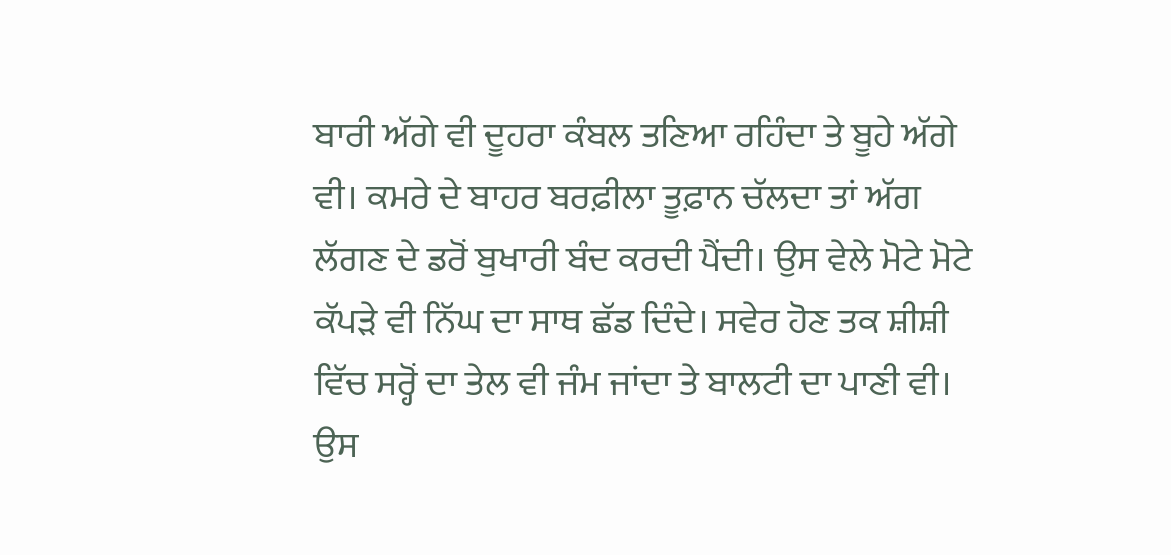ਬਾਰੀ ਅੱਗੇ ਵੀ ਦੂਹਰਾ ਕੰਬਲ ਤਣਿਆ ਰਹਿੰਦਾ ਤੇ ਬੂਹੇ ਅੱਗੇ ਵੀ। ਕਮਰੇ ਦੇ ਬਾਹਰ ਬਰਫ਼ੀਲਾ ਤੂਫ਼ਾਨ ਚੱਲਦਾ ਤਾਂ ਅੱਗ ਲੱਗਣ ਦੇ ਡਰੋਂ ਬੁਖਾਰੀ ਬੰਦ ਕਰਦੀ ਪੈਂਦੀ। ਉਸ ਵੇਲੇ ਮੋਟੇ ਮੋਟੇ ਕੱਪੜੇ ਵੀ ਨਿੱਘ ਦਾ ਸਾਥ ਛੱਡ ਦਿੰਦੇ। ਸਵੇਰ ਹੋਣ ਤਕ ਸ਼ੀਸ਼ੀ ਵਿੱਚ ਸਰ੍ਹੋਂ ਦਾ ਤੇਲ ਵੀ ਜੰਮ ਜਾਂਦਾ ਤੇ ਬਾਲਟੀ ਦਾ ਪਾਣੀ ਵੀ। ਉਸ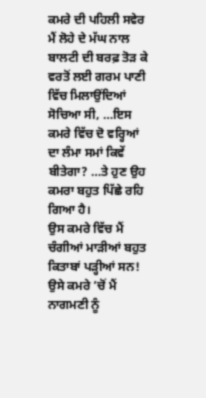ਕਮਰੇ ਦੀ ਪਹਿਲੀ ਸਵੇਰ ਮੈਂ ਲੋਹੇ ਦੇ ਮੱਘ ਨਾਲ ਬਾਲਟੀ ਦੀ ਬਰਫ਼ ਤੋੜ ਕੇ ਵਰਤੋਂ ਲਈ ਗਰਮ ਪਾਣੀ ਵਿੱਚ ਮਿਲਾਉਂਦਿਆਂ ਸੋਚਿਆ ਸੀ, …ਇਸ ਕਮਰੇ ਵਿੱਚ ਦੋ ਵਰ੍ਹਿਆਂ ਦਾ ਲੰਮਾ ਸਮਾਂ ਕਿਵੇਂ ਬੀਤੇਗਾ? …ਤੇ ਹੁਣ ਉਹ ਕਮਰਾ ਬਹੁਤ ਪਿੱਛੇ ਰਹਿ ਗਿਆ ਹੈ।
ਉਸ ਕਮਰੇ ਵਿੱਚ ਮੈਂ ਚੰਗੀਆਂ ਮਾੜੀਆਂ ਬਹੁਤ ਕਿਤਾਬਾਂ ਪੜ੍ਹੀਆਂ ਸਨ! ਉਸੇ ਕਮਰੇ ’ਚੋਂ ਮੈਂ ਨਾਗਮਣੀ ਨੂੰ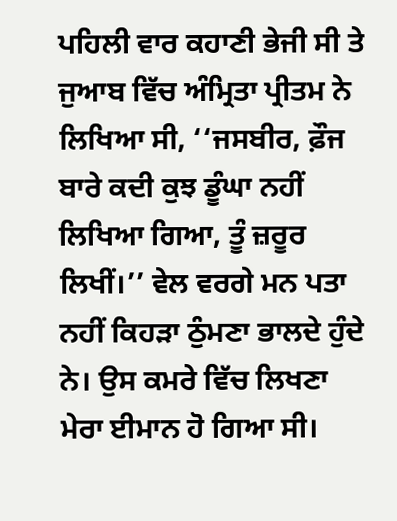ਪਹਿਲੀ ਵਾਰ ਕਹਾਣੀ ਭੇਜੀ ਸੀ ਤੇ ਜੁਆਬ ਵਿੱਚ ਅੰਮ੍ਰਿਤਾ ਪ੍ਰੀਤਮ ਨੇ ਲਿਖਿਆ ਸੀ, ‘‘ਜਸਬੀਰ, ਫ਼ੌਜ ਬਾਰੇ ਕਦੀ ਕੁਝ ਡੂੰਘਾ ਨਹੀਂ ਲਿਖਿਆ ਗਿਆ, ਤੂੰ ਜ਼ਰੂਰ ਲਿਖੀਂ।’’ ਵੇਲ ਵਰਗੇ ਮਨ ਪਤਾ ਨਹੀਂ ਕਿਹੜਾ ਠੁੰਮਣਾ ਭਾਲਦੇ ਹੁੰਦੇ ਨੇ। ਉਸ ਕਮਰੇ ਵਿੱਚ ਲਿਖਣਾ ਮੇਰਾ ਈਮਾਨ ਹੋ ਗਿਆ ਸੀ।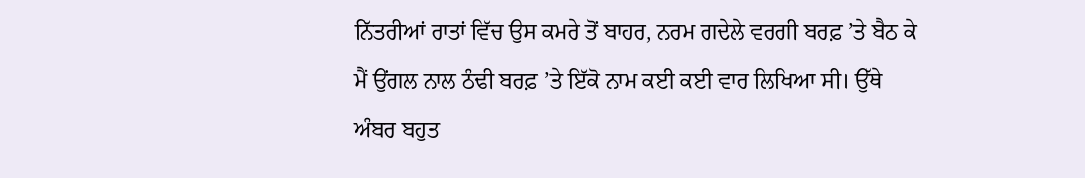ਨਿੱਤਰੀਆਂ ਰਾਤਾਂ ਵਿੱਚ ਉਸ ਕਮਰੇ ਤੋਂ ਬਾਹਰ, ਨਰਮ ਗਦੇਲੇ ਵਰਗੀ ਬਰਫ਼ ’ਤੇ ਬੈਠ ਕੇ ਮੈਂ ਉਂਗਲ ਨਾਲ ਠੰਢੀ ਬਰਫ਼ ’ਤੇ ਇੱਕੋ ਨਾਮ ਕਈ ਕਈ ਵਾਰ ਲਿਖਿਆ ਸੀ। ਉੱਥੇ ਅੰਬਰ ਬਹੁਤ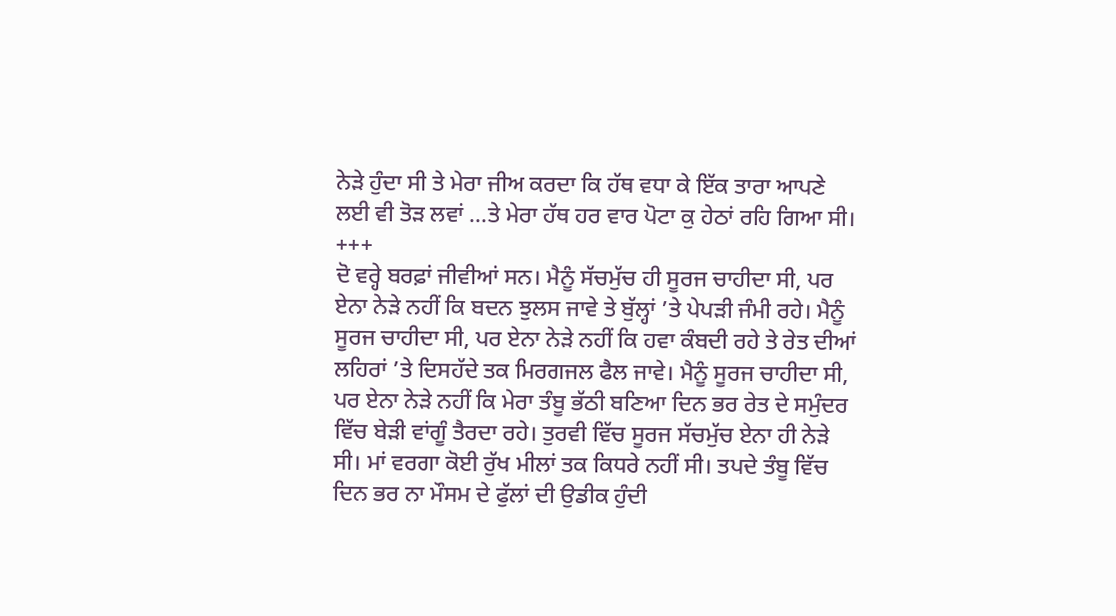ਨੇੜੇ ਹੁੰਦਾ ਸੀ ਤੇ ਮੇਰਾ ਜੀਅ ਕਰਦਾ ਕਿ ਹੱਥ ਵਧਾ ਕੇ ਇੱਕ ਤਾਰਾ ਆਪਣੇ ਲਈ ਵੀ ਤੋੜ ਲਵਾਂ …ਤੇ ਮੇਰਾ ਹੱਥ ਹਰ ਵਾਰ ਪੋਟਾ ਕੁ ਹੇਠਾਂ ਰਹਿ ਗਿਆ ਸੀ।
+++
ਦੋ ਵਰ੍ਹੇ ਬਰਫ਼ਾਂ ਜੀਵੀਆਂ ਸਨ। ਮੈਨੂੰ ਸੱਚਮੁੱਚ ਹੀ ਸੂਰਜ ਚਾਹੀਦਾ ਸੀ, ਪਰ ਏਨਾ ਨੇੜੇ ਨਹੀਂ ਕਿ ਬਦਨ ਝੁਲਸ ਜਾਵੇ ਤੇ ਬੁੱਲ੍ਹਾਂ ’ਤੇ ਪੇਪੜੀ ਜੰਮੀ ਰਹੇ। ਮੈਨੂੰ ਸੂਰਜ ਚਾਹੀਦਾ ਸੀ, ਪਰ ਏਨਾ ਨੇੜੇ ਨਹੀਂ ਕਿ ਹਵਾ ਕੰਬਦੀ ਰਹੇ ਤੇ ਰੇਤ ਦੀਆਂ ਲਹਿਰਾਂ ’ਤੇ ਦਿਸਹੱਦੇ ਤਕ ਮਿਰਗਜਲ ਫੈਲ ਜਾਵੇ। ਮੈਨੂੰ ਸੂਰਜ ਚਾਹੀਦਾ ਸੀ, ਪਰ ਏਨਾ ਨੇੜੇ ਨਹੀਂ ਕਿ ਮੇਰਾ ਤੰਬੂ ਭੱਠੀ ਬਣਿਆ ਦਿਨ ਭਰ ਰੇਤ ਦੇ ਸਮੁੰਦਰ ਵਿੱਚ ਬੇੜੀ ਵਾਂਗੂੰ ਤੈਰਦਾ ਰਹੇ। ਤੁਰਵੀ ਵਿੱਚ ਸੂਰਜ ਸੱਚਮੁੱਚ ਏਨਾ ਹੀ ਨੇੜੇ ਸੀ। ਮਾਂ ਵਰਗਾ ਕੋਈ ਰੁੱਖ ਮੀਲਾਂ ਤਕ ਕਿਧਰੇ ਨਹੀਂ ਸੀ। ਤਪਦੇ ਤੰਬੂ ਵਿੱਚ ਦਿਨ ਭਰ ਨਾ ਮੌਸਮ ਦੇ ਫੁੱਲਾਂ ਦੀ ਉਡੀਕ ਹੁੰਦੀ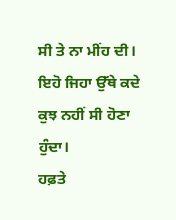ਸੀ ਤੇ ਨਾ ਮੀਂਹ ਦੀ। ਇਹੋ ਜਿਹਾ ਉੱਥੇ ਕਦੇ ਕੁਝ ਨਹੀਂ ਸੀ ਹੋਣਾ ਹੁੰਦਾ।
ਹਫ਼ਤੇ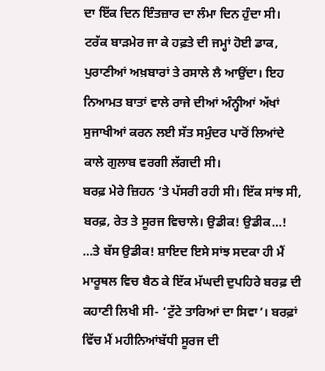ਦਾ ਇੱਕ ਦਿਨ ਇੰਤਜ਼ਾਰ ਦਾ ਲੰਮਾ ਦਿਨ ਹੁੰਦਾ ਸੀ। ਟਰੱਕ ਬਾੜਮੇਰ ਜਾ ਕੇ ਹਫ਼ਤੇ ਦੀ ਜਮ੍ਹਾਂ ਹੋਈ ਡਾਕ, ਪੁਰਾਣੀਆਂ ਅਖ਼ਬਾਰਾਂ ਤੇ ਰਸਾਲੇ ਲੈ ਆਉਂਦਾ। ਇਹ ਨਿਆਮਤ ਬਾਤਾਂ ਵਾਲੇ ਰਾਜੇ ਦੀਆਂ ਅੰਨ੍ਹੀਆਂ ਅੱਖਾਂ ਸੁਜਾਖੀਆਂ ਕਰਨ ਲਈ ਸੱਤ ਸਮੁੰਦਰ ਪਾਰੋਂ ਲਿਆਂਦੇ ਕਾਲੇ ਗੁਲਾਬ ਵਰਗੀ ਲੱਗਦੀ ਸੀ।
ਬਰਫ਼ ਮੇਰੇ ਜ਼ਿਹਨ ’ਤੇ ਪੱਸਰੀ ਰਹੀ ਸੀ। ਇੱਕ ਸਾਂਝ ਸੀ, ਬਰਫ਼, ਰੇਤ ਤੇ ਸੂਰਜ ਵਿਚਾਲੇ। ਉਡੀਕ! ਉਡੀਕ…! …ਤੇ ਬੱਸ ਉਡੀਕ! ਸ਼ਾਇਦ ਇਸੇ ਸਾਂਝ ਸਦਕਾ ਹੀ ਮੈਂ ਮਾਰੂਥਲ ਵਿਚ ਬੈਠ ਕੇ ਇੱਕ ਮੱਘਦੀ ਦੁਪਹਿਰੇ ਬਰਫ਼ ਦੀ ਕਹਾਣੀ ਲਿਖੀ ਸੀ- ‘ਟੁੱਟੇ ਤਾਰਿਆਂ ਦਾ ਸਿਵਾ’। ਬਰਫ਼ਾਂ ਵਿੱਚ ਮੈਂ ਮਹੀਨਿਆਂਬੱਧੀ ਸੂਰਜ ਦੀ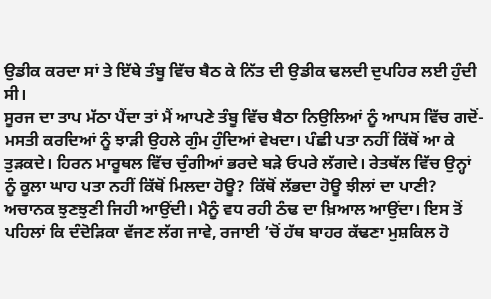ਉਡੀਕ ਕਰਦਾ ਸਾਂ ਤੇ ਇੱਥੇ ਤੰਬੂ ਵਿੱਚ ਬੈਠ ਕੇ ਨਿੱਤ ਦੀ ਉਡੀਕ ਢਲਦੀ ਦੁਪਹਿਰ ਲਈ ਹੁੰਦੀ ਸੀ।
ਸੂਰਜ ਦਾ ਤਾਪ ਮੱਠਾ ਪੈਂਦਾ ਤਾਂ ਮੈਂ ਆਪਣੇ ਤੰਬੂ ਵਿੱਚ ਬੈਠਾ ਨਿਉਲਿਆਂ ਨੂੰ ਆਪਸ ਵਿੱਚ ਗਦੋਂ-ਮਸਤੀ ਕਰਦਿਆਂ ਨੂੰ ਝਾੜੀ ਉਹਲੇ ਗੁੰਮ ਹੁੰਦਿਆਂ ਵੇਖਦਾ। ਪੰਛੀ ਪਤਾ ਨਹੀਂ ਕਿੱਥੋਂ ਆ ਕੇ ਤੁੜਕਦੇ। ਹਿਰਨ ਮਾਰੂਥਲ ਵਿੱਚ ਚੁੰਗੀਆਂ ਭਰਦੇ ਬੜੇ ਓਪਰੇ ਲੱਗਦੇ। ਰੇਤਥੱਲ ਵਿੱਚ ਉਨ੍ਹਾਂ ਨੂੰ ਕੂਲਾ ਘਾਹ ਪਤਾ ਨਹੀਂ ਕਿੱਥੋਂ ਮਿਲਦਾ ਹੋਊ? ਕਿੱਥੋਂ ਲੱਭਦਾ ਹੋਊ ਝੀਲਾਂ ਦਾ ਪਾਣੀ?
ਅਚਾਨਕ ਝੁਣਝੁਣੀ ਜਿਹੀ ਆਉਂਦੀ। ਮੈਨੂੰ ਵਧ ਰਹੀ ਠੰਢ ਦਾ ਖ਼ਿਆਲ ਆਉਂਦਾ। ਇਸ ਤੋਂ ਪਹਿਲਾਂ ਕਿ ਦੰਦੋੜਿਕਾ ਵੱਜਣ ਲੱਗ ਜਾਵੇ, ਰਜਾਈ ’ਚੋਂ ਹੱਥ ਬਾਹਰ ਕੱਢਣਾ ਮੁਸ਼ਕਿਲ ਹੋ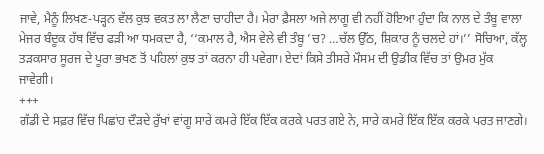ਜਾਵੇ, ਮੈਨੂੰ ਲਿਖਣ-ਪੜ੍ਹਨ ਵੱਲ ਕੁਝ ਵਕਤ ਲਾ ਲੈਣਾ ਚਾਹੀਦਾ ਹੈ। ਮੇਰਾ ਫ਼ੈਸਲਾ ਅਜੇ ਲਾਗੂ ਵੀ ਨਹੀਂ ਹੋਇਆ ਹੁੰਦਾ ਕਿ ਨਾਲ ਦੇ ਤੰਬੂ ਵਾਲਾ ਮੇਜਰ ਬੰਦੂਕ ਹੱਥ ਵਿੱਚ ਫੜੀ ਆ ਧਮਕਦਾ ਹੈ, ‘‘ਕਮਾਲ ਹੈ, ਐਸ ਵੇਲੇ ਵੀ ਤੰਬੂ ’ਚ? …ਚੱਲ ਉੱਠ, ਸ਼ਿਕਾਰ ਨੂੰ ਚਲਦੇ ਹਾਂ।’’ ਸੋਚਿਆ, ਕੱਲ੍ਹ ਤੜਕਸਾਰ ਸੂਰਜ ਦੇ ਪੂਰਾ ਭਖਣ ਤੋਂ ਪਹਿਲਾਂ ਕੁਝ ਤਾਂ ਕਰਨਾ ਹੀ ਪਵੇਗਾ। ਏਦਾਂ ਕਿਸੇ ਤੀਸਰੇ ਮੌਸਮ ਦੀ ਉਡੀਕ ਵਿੱਚ ਤਾਂ ਉਮਰ ਮੁੱਕ ਜਾਵੇਗੀ।
+++
ਗੱਡੀ ਦੇ ਸਫ਼ਰ ਵਿੱਚ ਪਿਛਾਂਹ ਦੌੜਦੇ ਰੁੱਖਾਂ ਵਾਂਗੂ ਸਾਰੇ ਕਮਰੇ ਇੱਕ ਇੱਕ ਕਰਕੇ ਪਰਤ ਗਏ ਨੇ, ਸਾਰੇ ਕਮਰੇ ਇੱਕ ਇੱਕ ਕਰਕੇ ਪਰਤ ਜਾਣਗੇ।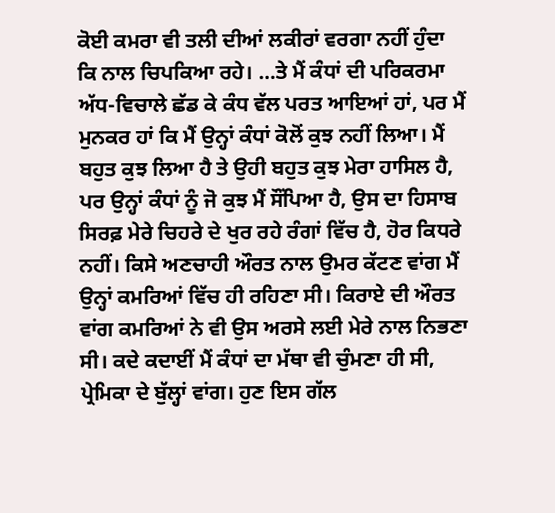ਕੋਈ ਕਮਰਾ ਵੀ ਤਲੀ ਦੀਆਂ ਲਕੀਰਾਂ ਵਰਗਾ ਨਹੀਂ ਹੁੰਦਾ ਕਿ ਨਾਲ ਚਿਪਕਿਆ ਰਹੇ। …ਤੇ ਮੈਂ ਕੰਧਾਂ ਦੀ ਪਰਿਕਰਮਾ ਅੱਧ-ਵਿਚਾਲੇ ਛੱਡ ਕੇ ਕੰਧ ਵੱਲ ਪਰਤ ਆਇਆਂ ਹਾਂ, ਪਰ ਮੈਂ ਮੁਨਕਰ ਹਾਂ ਕਿ ਮੈਂ ਉਨ੍ਹਾਂ ਕੰਧਾਂ ਕੋਲੋਂ ਕੁਝ ਨਹੀਂ ਲਿਆ। ਮੈਂ ਬਹੁਤ ਕੁਝ ਲਿਆ ਹੈ ਤੇ ਉਹੀ ਬਹੁਤ ਕੁਝ ਮੇਰਾ ਹਾਸਿਲ ਹੈ, ਪਰ ਉਨ੍ਹਾਂ ਕੰਧਾਂ ਨੂੰ ਜੋ ਕੁਝ ਮੈਂ ਸੌਂਪਿਆ ਹੈ, ਉਸ ਦਾ ਹਿਸਾਬ ਸਿਰਫ਼ ਮੇਰੇ ਚਿਹਰੇ ਦੇ ਖੁਰ ਰਹੇ ਰੰਗਾਂ ਵਿੱਚ ਹੈ, ਹੋਰ ਕਿਧਰੇ ਨਹੀਂ। ਕਿਸੇ ਅਣਚਾਹੀ ਔਰਤ ਨਾਲ ਉਮਰ ਕੱਟਣ ਵਾਂਗ ਮੈਂ ਉਨ੍ਹਾਂ ਕਮਰਿਆਂ ਵਿੱਚ ਹੀ ਰਹਿਣਾ ਸੀ। ਕਿਰਾਏ ਦੀ ਔਰਤ ਵਾਂਗ ਕਮਰਿਆਂ ਨੇ ਵੀ ਉਸ ਅਰਸੇ ਲਈ ਮੇਰੇ ਨਾਲ ਨਿਭਣਾ ਸੀ। ਕਦੇ ਕਦਾਈਂ ਮੈਂ ਕੰਧਾਂ ਦਾ ਮੱਥਾ ਵੀ ਚੁੰਮਣਾ ਹੀ ਸੀ, ਪ੍ਰੇਮਿਕਾ ਦੇ ਬੁੱਲ੍ਹਾਂ ਵਾਂਗ। ਹੁਣ ਇਸ ਗੱਲ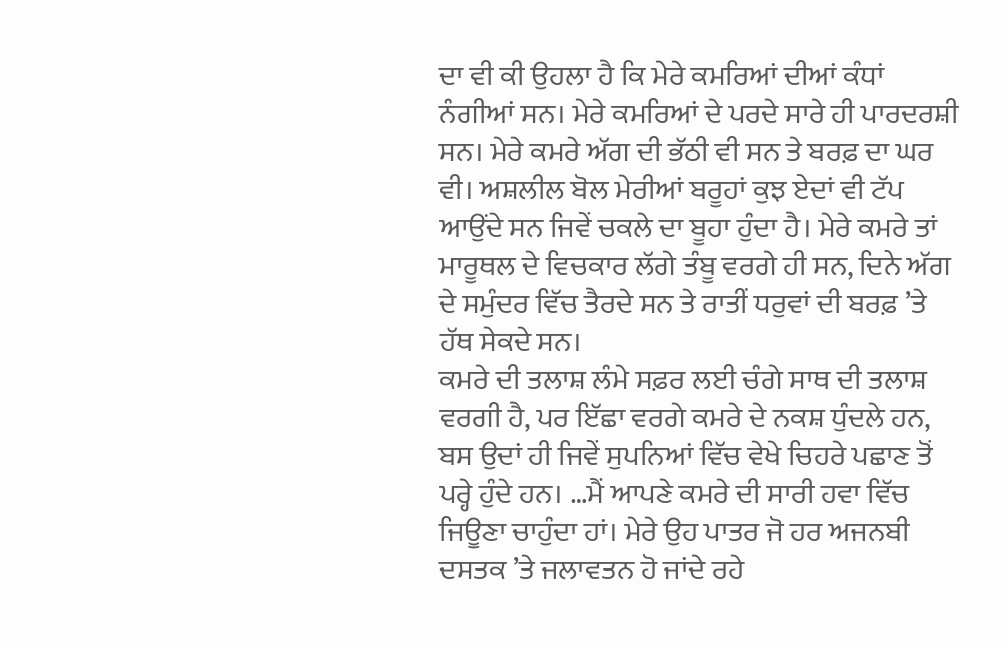ਦਾ ਵੀ ਕੀ ਉਹਲਾ ਹੈ ਕਿ ਮੇਰੇ ਕਮਰਿਆਂ ਦੀਆਂ ਕੰਧਾਂ ਨੰਗੀਆਂ ਸਨ। ਮੇਰੇ ਕਮਰਿਆਂ ਦੇ ਪਰਦੇ ਸਾਰੇ ਹੀ ਪਾਰਦਰਸ਼ੀ ਸਨ। ਮੇਰੇ ਕਮਰੇ ਅੱਗ ਦੀ ਭੱਠੀ ਵੀ ਸਨ ਤੇ ਬਰਫ਼ ਦਾ ਘਰ ਵੀ। ਅਸ਼ਲੀਲ ਬੋਲ ਮੇਰੀਆਂ ਬਰੂਹਾਂ ਕੁਝ ਏਦਾਂ ਵੀ ਟੱਪ ਆਉਂਦੇ ਸਨ ਜਿਵੇਂ ਚਕਲੇ ਦਾ ਬੂਹਾ ਹੁੰਦਾ ਹੈ। ਮੇਰੇ ਕਮਰੇ ਤਾਂ ਮਾਰੂਥਲ ਦੇ ਵਿਚਕਾਰ ਲੱਗੇ ਤੰਬੂ ਵਰਗੇ ਹੀ ਸਨ, ਦਿਨੇ ਅੱਗ ਦੇ ਸਮੁੰਦਰ ਵਿੱਚ ਤੈਰਦੇ ਸਨ ਤੇ ਰਾਤੀਂ ਧਰੁਵਾਂ ਦੀ ਬਰਫ਼ ’ਤੇ ਹੱਥ ਸੇਕਦੇ ਸਨ।
ਕਮਰੇ ਦੀ ਤਲਾਸ਼ ਲੰਮੇ ਸਫ਼ਰ ਲਈ ਚੰਗੇ ਸਾਥ ਦੀ ਤਲਾਸ਼ ਵਰਗੀ ਹੈ, ਪਰ ਇੱਛਾ ਵਰਗੇ ਕਮਰੇ ਦੇ ਨਕਸ਼ ਧੁੰਦਲੇ ਹਨ, ਬਸ ਉਦਾਂ ਹੀ ਜਿਵੇਂ ਸੁਪਨਿਆਂ ਵਿੱਚ ਵੇਖੇ ਚਿਹਰੇ ਪਛਾਣ ਤੋਂ ਪਰ੍ਹੇ ਹੁੰਦੇ ਹਨ। …ਮੈਂ ਆਪਣੇ ਕਮਰੇ ਦੀ ਸਾਰੀ ਹਵਾ ਵਿੱਚ ਜਿਊਣਾ ਚਾਹੁੰਦਾ ਹਾਂ। ਮੇਰੇ ਉਹ ਪਾਤਰ ਜੋ ਹਰ ਅਜਨਬੀ ਦਸਤਕ ’ਤੇ ਜਲਾਵਤਨ ਹੋ ਜਾਂਦੇ ਰਹੇ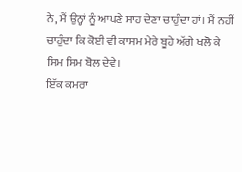ਨੇ, ਮੈਂ ਉਨ੍ਹਾਂ ਨੂੰ ਆਪਣੇ ਸਾਹ ਦੇਣਾ ਚਾਹੁੰਦਾ ਹਾਂ। ਮੈਂ ਨਹੀਂ ਚਾਹੁੰਦਾ ਕਿ ਕੋਈ ਵੀ ਕਾਸਮ ਮੇਰੇ ਬੂਹੇ ਅੱਗੇ ਖਲੋ ਕੇ ਸਿਮ ਸਿਮ ਬੋਲ ਦੇਵੇ।
ਇੱਕ ਕਮਰਾ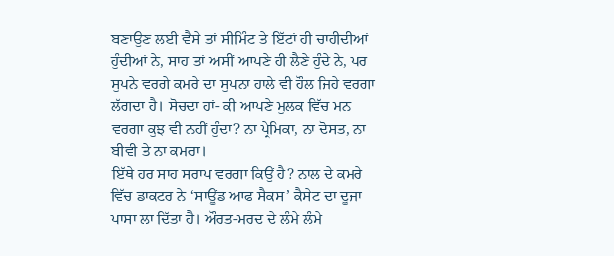ਬਣਾਉਣ ਲਈ ਵੈਸੇ ਤਾਂ ਸੀਮਿੰਟ ਤੇ ਇੱਟਾਂ ਹੀ ਚਾਹੀਦੀਆਂ ਹੁੰਦੀਆਂ ਨੇ, ਸਾਹ ਤਾਂ ਅਸੀਂ ਆਪਣੇ ਹੀ ਲੈਣੇ ਹੁੰਦੇ ਨੇ, ਪਰ ਸੁਪਨੇ ਵਰਗੇ ਕਮਰੇ ਦਾ ਸੁਪਨਾ ਹਾਲੇ ਵੀ ਹੌਲ ਜਿਹੇ ਵਰਗਾ ਲੱਗਦਾ ਹੈ। ਸੋਚਦਾ ਹਾਂ- ਕੀ ਆਪਣੇ ਮੁਲਕ ਵਿੱਚ ਮਨ ਵਰਗਾ ਕੁਝ ਵੀ ਨਹੀਂ ਹੁੰਦਾ? ਨਾ ਪ੍ਰੇਮਿਕਾ, ਨਾ ਦੋਸਤ, ਨਾ ਬੀਵੀ ਤੇ ਨਾ ਕਮਰਾ।
ਇੱਥੇ ਹਰ ਸਾਹ ਸਰਾਪ ਵਰਗਾ ਕਿਉਂ ਹੈ? ਨਾਲ ਦੇ ਕਮਰੇ ਵਿੱਚ ਡਾਕਟਰ ਨੇ ‘ਸਾਊਂਡ ਆਫ ਸੈਕਸ’ ਕੈਸੇਟ ਦਾ ਦੂਜਾ ਪਾਸਾ ਲਾ ਦਿੱਤਾ ਹੈ। ਔਰਤ-ਮਰਦ ਦੇ ਲੰਮੇ ਲੰਮੇ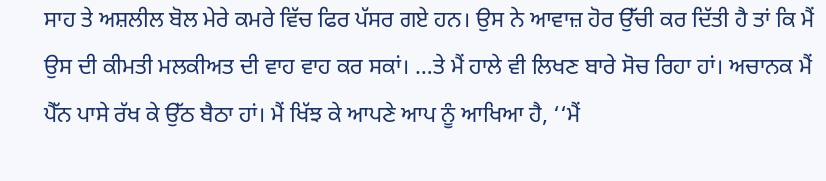ਸਾਹ ਤੇ ਅਸ਼ਲੀਲ ਬੋਲ ਮੇਰੇ ਕਮਰੇ ਵਿੱਚ ਫਿਰ ਪੱਸਰ ਗਏ ਹਨ। ਉਸ ਨੇ ਆਵਾਜ਼ ਹੋਰ ਉੱਚੀ ਕਰ ਦਿੱਤੀ ਹੈ ਤਾਂ ਕਿ ਮੈਂ ਉਸ ਦੀ ਕੀਮਤੀ ਮਲਕੀਅਤ ਦੀ ਵਾਹ ਵਾਹ ਕਰ ਸਕਾਂ। …ਤੇ ਮੈਂ ਹਾਲੇ ਵੀ ਲਿਖਣ ਬਾਰੇ ਸੋਚ ਰਿਹਾ ਹਾਂ। ਅਚਾਨਕ ਮੈਂ ਪੈੱਨ ਪਾਸੇ ਰੱਖ ਕੇ ਉੱਠ ਬੈਠਾ ਹਾਂ। ਮੈਂ ਖਿੱਝ ਕੇ ਆਪਣੇ ਆਪ ਨੂੰ ਆਖਿਆ ਹੈ, ‘‘ਮੈਂ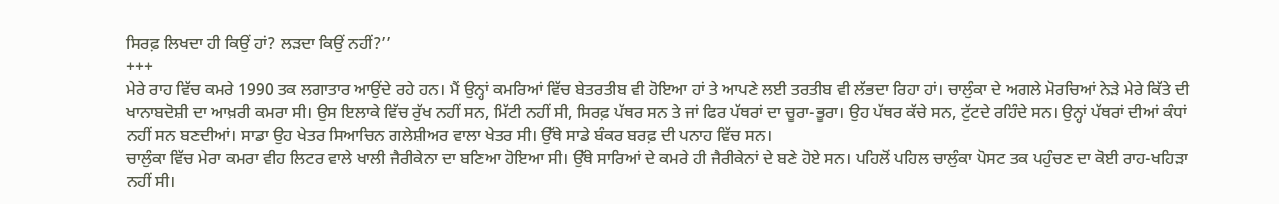ਸਿਰਫ਼ ਲਿਖਦਾ ਹੀ ਕਿਉਂ ਹਾਂ? ਲੜਦਾ ਕਿਉਂ ਨਹੀਂ?’’
+++
ਮੇਰੇ ਰਾਹ ਵਿੱਚ ਕਮਰੇ 1990 ਤਕ ਲਗਾਤਾਰ ਆਉਂਦੇ ਰਹੇ ਹਨ। ਮੈਂ ਉਨ੍ਹਾਂ ਕਮਰਿਆਂ ਵਿੱਚ ਬੇਤਰਤੀਬ ਵੀ ਹੋਇਆ ਹਾਂ ਤੇ ਆਪਣੇ ਲਈ ਤਰਤੀਬ ਵੀ ਲੱਭਦਾ ਰਿਹਾ ਹਾਂ। ਚਾਲੁੰਕਾ ਦੇ ਅਗਲੇ ਮੋਰਚਿਆਂ ਨੇੜੇ ਮੇਰੇ ਕਿੱਤੇ ਦੀ ਖਾਨਾਬਦੋਸ਼ੀ ਦਾ ਆਖ਼ਰੀ ਕਮਰਾ ਸੀ। ਉਸ ਇਲਾਕੇ ਵਿੱਚ ਰੁੱਖ ਨਹੀਂ ਸਨ, ਮਿੱਟੀ ਨਹੀਂ ਸੀ, ਸਿਰਫ਼ ਪੱਥਰ ਸਨ ਤੇ ਜਾਂ ਫਿਰ ਪੱਥਰਾਂ ਦਾ ਚੂਰਾ-ਭੂਰਾ। ਉਹ ਪੱਥਰ ਕੱਚੇ ਸਨ, ਟੁੱਟਦੇ ਰਹਿੰਦੇ ਸਨ। ਉਨ੍ਹਾਂ ਪੱਥਰਾਂ ਦੀਆਂ ਕੰਧਾਂ ਨਹੀਂ ਸਨ ਬਣਦੀਆਂ। ਸਾਡਾ ਉਹ ਖੇਤਰ ਸਿਆਚਿਨ ਗਲੇਸ਼ੀਅਰ ਵਾਲਾ ਖੇਤਰ ਸੀ। ਉੱਥੇ ਸਾਡੇ ਬੰਕਰ ਬਰਫ਼ ਦੀ ਪਨਾਹ ਵਿੱਚ ਸਨ।
ਚਾਲੁੰਕਾ ਵਿੱਚ ਮੇਰਾ ਕਮਰਾ ਵੀਹ ਲਿਟਰ ਵਾਲੇ ਖਾਲੀ ਜੈਰੀਕੇਨਾ ਦਾ ਬਣਿਆ ਹੋਇਆ ਸੀ। ਉੱਥੇ ਸਾਰਿਆਂ ਦੇ ਕਮਰੇ ਹੀ ਜੈਰੀਕੇਨਾਂ ਦੇ ਬਣੇ ਹੋਏ ਸਨ। ਪਹਿਲੋਂ ਪਹਿਲ ਚਾਲੁੰਕਾ ਪੋਸਟ ਤਕ ਪਹੁੰਚਣ ਦਾ ਕੋਈ ਰਾਹ-ਖਹਿੜਾ ਨਹੀਂ ਸੀ।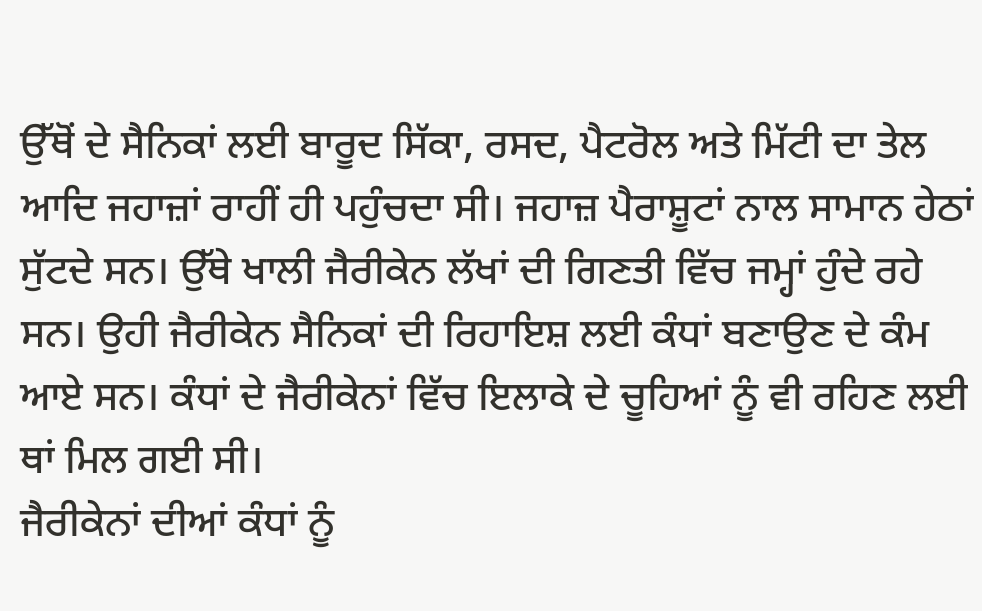ਉੱਥੋਂ ਦੇ ਸੈਨਿਕਾਂ ਲਈ ਬਾਰੂਦ ਸਿੱਕਾ, ਰਸਦ, ਪੈਟਰੋਲ ਅਤੇ ਮਿੱਟੀ ਦਾ ਤੇਲ ਆਦਿ ਜਹਾਜ਼ਾਂ ਰਾਹੀਂ ਹੀ ਪਹੁੰਚਦਾ ਸੀ। ਜਹਾਜ਼ ਪੈਰਾਸ਼ੂਟਾਂ ਨਾਲ ਸਾਮਾਨ ਹੇਠਾਂ ਸੁੱਟਦੇ ਸਨ। ਉੱਥੇ ਖਾਲੀ ਜੈਰੀਕੇਨ ਲੱਖਾਂ ਦੀ ਗਿਣਤੀ ਵਿੱਚ ਜਮ੍ਹਾਂ ਹੁੰਦੇ ਰਹੇ ਸਨ। ਉਹੀ ਜੈਰੀਕੇਨ ਸੈਨਿਕਾਂ ਦੀ ਰਿਹਾਇਸ਼ ਲਈ ਕੰਧਾਂ ਬਣਾਉਣ ਦੇ ਕੰਮ ਆਏ ਸਨ। ਕੰਧਾਂ ਦੇ ਜੈਰੀਕੇਨਾਂ ਵਿੱਚ ਇਲਾਕੇ ਦੇ ਚੂਹਿਆਂ ਨੂੰ ਵੀ ਰਹਿਣ ਲਈ ਥਾਂ ਮਿਲ ਗਈ ਸੀ।
ਜੈਰੀਕੇਨਾਂ ਦੀਆਂ ਕੰਧਾਂ ਨੂੰ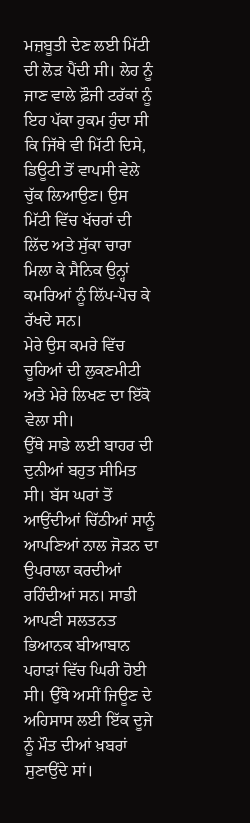ਮਜ਼ਬੂਤੀ ਦੇਣ ਲਈ ਮਿੱਟੀ ਦੀ ਲੋੜ ਪੈਂਦੀ ਸੀ। ਲੇਹ ਨੂੰ ਜਾਣ ਵਾਲੇ ਫ਼ੌਜੀ ਟਰੱਕਾਂ ਨੂੰ ਇਹ ਪੱਕਾ ਹੁਕਮ ਹੁੰਦਾ ਸੀ ਕਿ ਜਿੱਥੇ ਵੀ ਮਿੱਟੀ ਦਿਸੇ, ਡਿਊਟੀ ਤੋਂ ਵਾਪਸੀ ਵੇਲੇ ਚੁੱਕ ਲਿਆਉਣ। ਉਸ ਮਿੱਟੀ ਵਿੱਚ ਖੱਚਰਾਂ ਦੀ ਲਿੱਦ ਅਤੇ ਸੁੱਕਾ ਚਾਰਾ ਮਿਲਾ ਕੇ ਸੈਨਿਕ ਉਨ੍ਹਾਂ ਕਮਰਿਆਂ ਨੂੰ ਲਿੱਪ-ਪੋਚ ਕੇ ਰੱਖਦੇ ਸਨ।
ਮੇਰੇ ਉਸ ਕਮਰੇ ਵਿੱਚ ਚੂਹਿਆਂ ਦੀ ਲੁਕਣਮੀਟੀ ਅਤੇ ਮੇਰੇ ਲਿਖਣ ਦਾ ਇੱਕੋ ਵੇਲਾ ਸੀ।
ਉੱਥੇ ਸਾਡੇ ਲਈ ਬਾਹਰ ਦੀ ਦੁਨੀਆਂ ਬਹੁਤ ਸੀਮਿਤ ਸੀ। ਬੱਸ ਘਰਾਂ ਤੋਂ ਆਉਂਦੀਆਂ ਚਿੱਠੀਆਂ ਸਾਨੂੰ ਆਪਣਿਆਂ ਨਾਲ ਜੋੜਨ ਦਾ ਉਪਰਾਲਾ ਕਰਦੀਆਂ ਰਹਿੰਦੀਆਂ ਸਨ। ਸਾਡੀ ਆਪਣੀ ਸਲਤਨਤ ਭਿਆਨਕ ਬੀਆਬਾਨ ਪਹਾੜਾਂ ਵਿੱਚ ਘਿਰੀ ਹੋਈ ਸੀ। ਉੱਥੇ ਅਸੀਂ ਜਿਊਣ ਦੇ ਅਹਿਸਾਸ ਲਈ ਇੱਕ ਦੂਜੇ ਨੂੰ ਮੌਤ ਦੀਆਂ ਖ਼ਬਰਾਂ ਸੁਣਾਉਂਦੇ ਸਾਂ।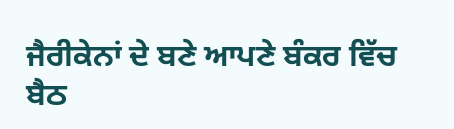ਜੈਰੀਕੇਨਾਂ ਦੇ ਬਣੇ ਆਪਣੇ ਬੰਕਰ ਵਿੱਚ ਬੈਠ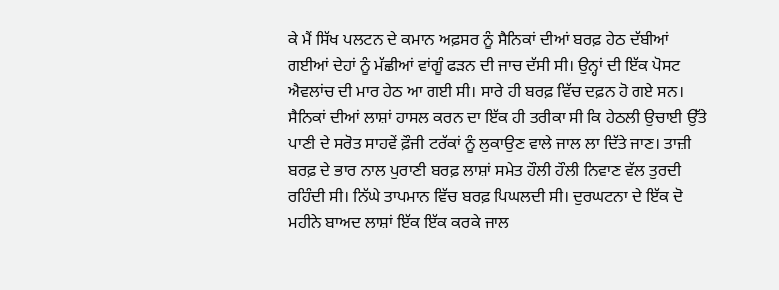ਕੇ ਮੈਂ ਸਿੱਖ ਪਲਟਨ ਦੇ ਕਮਾਨ ਅਫ਼ਸਰ ਨੂੰ ਸੈਨਿਕਾਂ ਦੀਆਂ ਬਰਫ਼ ਹੇਠ ਦੱਬੀਆਂ ਗਈਆਂ ਦੇਹਾਂ ਨੂੰ ਮੱਛੀਆਂ ਵਾਂਗੂੰ ਫੜਨ ਦੀ ਜਾਚ ਦੱਸੀ ਸੀ। ਉਨ੍ਹਾਂ ਦੀ ਇੱਕ ਪੋਸਟ ਐਵਲਾਂਚ ਦੀ ਮਾਰ ਹੇਠ ਆ ਗਈ ਸੀ। ਸਾਰੇ ਹੀ ਬਰਫ਼ ਵਿੱਚ ਦਫ਼ਨ ਹੋ ਗਏ ਸਨ। ਸੈਨਿਕਾਂ ਦੀਆਂ ਲਾਸ਼ਾਂ ਹਾਸਲ ਕਰਨ ਦਾ ਇੱਕ ਹੀ ਤਰੀਕਾ ਸੀ ਕਿ ਹੇਠਲੀ ਉਚਾਈ ਉੱਤੇ ਪਾਣੀ ਦੇ ਸਰੋਤ ਸਾਹਵੇਂ ਫ਼ੌਜੀ ਟਰੱਕਾਂ ਨੂੰ ਲੁਕਾਉਣ ਵਾਲੇ ਜਾਲ ਲਾ ਦਿੱਤੇ ਜਾਣ। ਤਾਜ਼ੀ ਬਰਫ਼ ਦੇ ਭਾਰ ਨਾਲ ਪੁਰਾਣੀ ਬਰਫ਼ ਲਾਸ਼ਾਂ ਸਮੇਤ ਹੌਲੀ ਹੌਲੀ ਨਿਵਾਣ ਵੱਲ ਤੁਰਦੀ ਰਹਿੰਦੀ ਸੀ। ਨਿੱਘੇ ਤਾਪਮਾਨ ਵਿੱਚ ਬਰਫ਼ ਪਿਘਲਦੀ ਸੀ। ਦੁਰਘਟਨਾ ਦੇ ਇੱਕ ਦੋ ਮਹੀਨੇ ਬਾਅਦ ਲਾਸ਼ਾਂ ਇੱਕ ਇੱਕ ਕਰਕੇ ਜਾਲ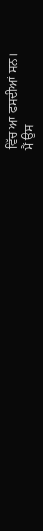ਵਿੱਚ ਆ ਫਸਦੀਆਂ ਸਨ।
ਮੈਂ ਉਸ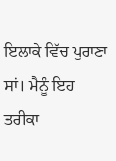ਇਲਾਕੇ ਵਿੱਚ ਪੁਰਾਣਾ ਸਾਂ। ਮੈਨੂੰ ਇਹ ਤਰੀਕਾ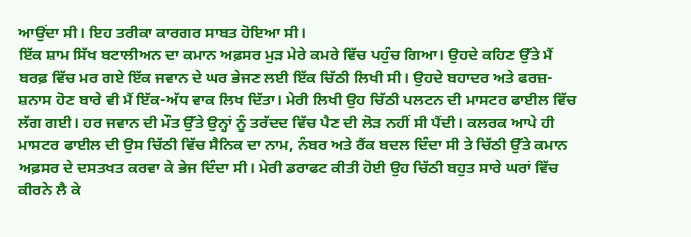ਆਉਂਦਾ ਸੀ। ਇਹ ਤਰੀਕਾ ਕਾਰਗਰ ਸਾਬਤ ਹੋਇਆ ਸੀ।
ਇੱਕ ਸ਼ਾਮ ਸਿੱਖ ਬਟਾਲੀਅਨ ਦਾ ਕਮਾਨ ਅਫ਼ਸਰ ਮੁੜ ਮੇਰੇ ਕਮਰੇ ਵਿੱਚ ਪਹੁੰਚ ਗਿਆ। ਉਹਦੇ ਕਹਿਣ ਉੱਤੇ ਮੈਂ ਬਰਫ਼ ਵਿੱਚ ਮਰ ਗਏ ਇੱਕ ਜਵਾਨ ਦੇ ਘਰ ਭੇਜਣ ਲਈ ਇੱਕ ਚਿੱਠੀ ਲਿਖੀ ਸੀ। ਉਹਦੇ ਬਹਾਦਰ ਅਤੇ ਫਰਜ਼-ਸ਼ਨਾਸ ਹੋਣ ਬਾਰੇ ਵੀ ਮੈਂ ਇੱਕ-ਅੱਧ ਵਾਕ ਲਿਖ ਦਿੱਤਾ। ਮੇਰੀ ਲਿਖੀ ਉਹ ਚਿੱਠੀ ਪਲਟਨ ਦੀ ਮਾਸਟਰ ਫਾਈਲ ਵਿੱਚ ਲੱਗ ਗਈ। ਹਰ ਜਵਾਨ ਦੀ ਮੌਤ ਉੱਤੇ ਉਨ੍ਹਾਂ ਨੂੰ ਤਰੱਦਦ ਵਿੱਚ ਪੈਣ ਦੀ ਲੋੜ ਨਹੀਂ ਸੀ ਪੈਂਦੀ। ਕਲਰਕ ਆਪੇ ਹੀ ਮਾਸਟਰ ਫਾਈਲ ਦੀ ਉਸ ਚਿੱਠੀ ਵਿੱਚ ਸੈਨਿਕ ਦਾ ਨਾਮ, ਨੰਬਰ ਅਤੇ ਰੈਂਕ ਬਦਲ ਦਿੰਦਾ ਸੀ ਤੇ ਚਿੱਠੀ ਉੱਤੇ ਕਮਾਨ ਅਫ਼ਸਰ ਦੇ ਦਸਤਖਤ ਕਰਵਾ ਕੇ ਭੇਜ ਦਿੰਦਾ ਸੀ। ਮੇਰੀ ਡਰਾਫਟ ਕੀਤੀ ਹੋਈ ਉਹ ਚਿੱਠੀ ਬਹੁਤ ਸਾਰੇ ਘਰਾਂ ਵਿੱਚ ਕੀਰਨੇ ਲੈ ਕੇ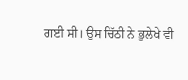ਗਈ ਸੀ। ਉਸ ਚਿੱਠੀ ਨੇ ਭੁਲੇਖੇ ਵੀ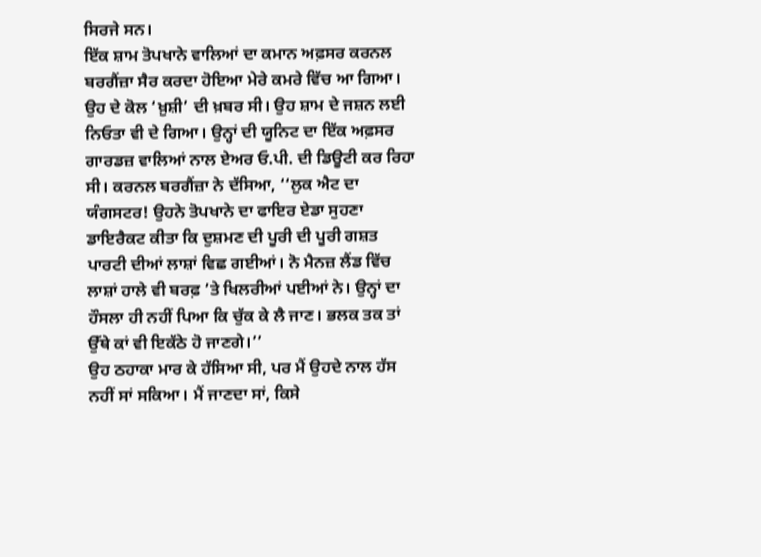ਸਿਰਜੇ ਸਨ।
ਇੱਕ ਸ਼ਾਮ ਤੋਪਖਾਨੇ ਵਾਲਿਆਂ ਦਾ ਕਮਾਨ ਅਫ਼ਸਰ ਕਰਨਲ ਬਰਗੈਂਜ਼ਾ ਸੈਰ ਕਰਦਾ ਹੋਇਆ ਮੇਰੇ ਕਮਰੇ ਵਿੱਚ ਆ ਗਿਆ। ਉਹ ਦੇ ਕੋਲ ‘ਖ਼ੁਸ਼ੀ’ ਦੀ ਖ਼ਬਰ ਸੀ। ਉਹ ਸ਼ਾਮ ਦੇ ਜਸ਼ਨ ਲਈ ਨਿਓਤਾ ਵੀ ਦੇ ਗਿਆ। ਉਨ੍ਹਾਂ ਦੀ ਯੂਨਿਟ ਦਾ ਇੱਕ ਅਫ਼ਸਰ ਗਾਰਡਜ਼ ਵਾਲਿਆਂ ਨਾਲ ਏਅਰ ਓ.ਪੀ. ਦੀ ਡਿਊਟੀ ਕਰ ਰਿਹਾ ਸੀ। ਕਰਨਲ ਬਰਗੈਂਜ਼ਾ ਨੇ ਦੱਸਿਆ, ‘‘ਲੁਕ ਐਟ ਦਾ ਯੰਗਸਟਰ! ਉਹਨੇ ਤੋਪਖਾਨੇ ਦਾ ਫਾਇਰ ਏਡਾ ਸੁਹਣਾ ਡਾਇਰੈਕਟ ਕੀਤਾ ਕਿ ਦੁਸ਼ਮਣ ਦੀ ਪੂਰੀ ਦੀ ਪੂਰੀ ਗਸ਼ਤ ਪਾਰਟੀ ਦੀਆਂ ਲਾਸ਼ਾਂ ਵਿਛ ਗਈਆਂ। ਨੋ ਮੈਨਜ਼ ਲੈਂਡ ਵਿੱਚ ਲਾਸ਼ਾਂ ਹਾਲੇ ਵੀ ਬਰਫ਼ ’ਤੇ ਖਿਲਰੀਆਂ ਪਈਆਂ ਨੇ। ਉਨ੍ਹਾਂ ਦਾ ਹੌਸਲਾ ਹੀ ਨਹੀਂ ਪਿਆ ਕਿ ਚੁੱਕ ਕੇ ਲੈ ਜਾਣ। ਭਲਕ ਤਕ ਤਾਂ ਉੱਥੇ ਕਾਂ ਵੀ ਇਕੱਠੇ ਹੋ ਜਾਣਗੇ।’’
ਉਹ ਠਹਾਕਾ ਮਾਰ ਕੇ ਹੱਸਿਆ ਸੀ, ਪਰ ਮੈਂ ਉਹਦੇ ਨਾਲ ਹੱਸ ਨਹੀਂ ਸਾਂ ਸਕਿਆ। ਮੈਂ ਜਾਣਦਾ ਸਾਂ, ਕਿਸੇ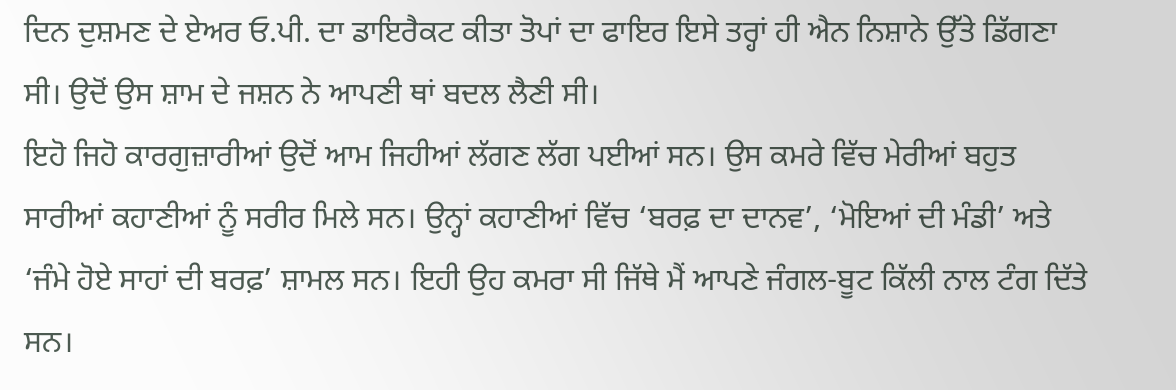ਦਿਨ ਦੁਸ਼ਮਣ ਦੇ ਏਅਰ ਓ.ਪੀ. ਦਾ ਡਾਇਰੈਕਟ ਕੀਤਾ ਤੋਪਾਂ ਦਾ ਫਾਇਰ ਇਸੇ ਤਰ੍ਹਾਂ ਹੀ ਐਨ ਨਿਸ਼ਾਨੇ ਉੱਤੇ ਡਿੱਗਣਾ ਸੀ। ਉਦੋਂ ਉਸ ਸ਼ਾਮ ਦੇ ਜਸ਼ਨ ਨੇ ਆਪਣੀ ਥਾਂ ਬਦਲ ਲੈਣੀ ਸੀ।
ਇਹੋ ਜਿਹੋ ਕਾਰਗੁਜ਼ਾਰੀਆਂ ਉਦੋਂ ਆਮ ਜਿਹੀਆਂ ਲੱਗਣ ਲੱਗ ਪਈਆਂ ਸਨ। ਉਸ ਕਮਰੇ ਵਿੱਚ ਮੇਰੀਆਂ ਬਹੁਤ ਸਾਰੀਆਂ ਕਹਾਣੀਆਂ ਨੂੰ ਸਰੀਰ ਮਿਲੇ ਸਨ। ਉਨ੍ਹਾਂ ਕਹਾਣੀਆਂ ਵਿੱਚ ‘ਬਰਫ਼ ਦਾ ਦਾਨਵ’, ‘ਮੋਇਆਂ ਦੀ ਮੰਡੀ’ ਅਤੇ ‘ਜੰਮੇ ਹੋਏ ਸਾਹਾਂ ਦੀ ਬਰਫ਼’ ਸ਼ਾਮਲ ਸਨ। ਇਹੀ ਉਹ ਕਮਰਾ ਸੀ ਜਿੱਥੇ ਮੈਂ ਆਪਣੇ ਜੰਗਲ-ਬੂਟ ਕਿੱਲੀ ਨਾਲ ਟੰਗ ਦਿੱਤੇ ਸਨ।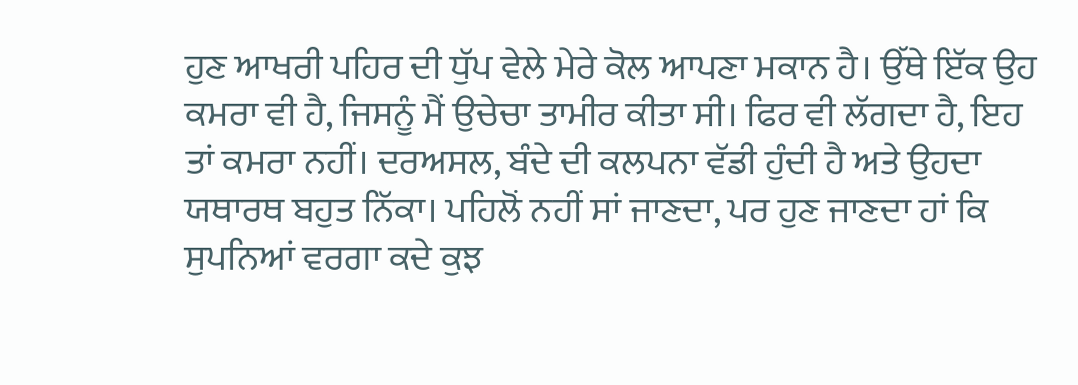ਹੁਣ ਆਖਰੀ ਪਹਿਰ ਦੀ ਧੁੱਪ ਵੇਲੇ ਮੇਰੇ ਕੋਲ ਆਪਣਾ ਮਕਾਨ ਹੈ। ਉੱਥੇ ਇੱਕ ਉਹ ਕਮਰਾ ਵੀ ਹੈ, ਜਿਸਨੂੰ ਮੈਂ ਉਚੇਚਾ ਤਾਮੀਰ ਕੀਤਾ ਸੀ। ਫਿਰ ਵੀ ਲੱਗਦਾ ਹੈ, ਇਹ ਤਾਂ ਕਮਰਾ ਨਹੀਂ। ਦਰਅਸਲ, ਬੰਦੇ ਦੀ ਕਲਪਨਾ ਵੱਡੀ ਹੁੰਦੀ ਹੈ ਅਤੇ ਉਹਦਾ ਯਥਾਰਥ ਬਹੁਤ ਨਿੱਕਾ। ਪਹਿਲੋਂ ਨਹੀਂ ਸਾਂ ਜਾਣਦਾ, ਪਰ ਹੁਣ ਜਾਣਦਾ ਹਾਂ ਕਿ ਸੁਪਨਿਆਂ ਵਰਗਾ ਕਦੇ ਕੁਝ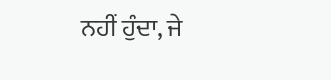ਨਹੀਂ ਹੁੰਦਾ, ਜੇ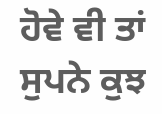ਹੋਵੇ ਵੀ ਤਾਂ ਸੁਪਨੇ ਕੁਝ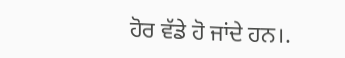ਹੋਰ ਵੱਡੇ ਹੋ ਜਾਂਦੇ ਹਨ।.